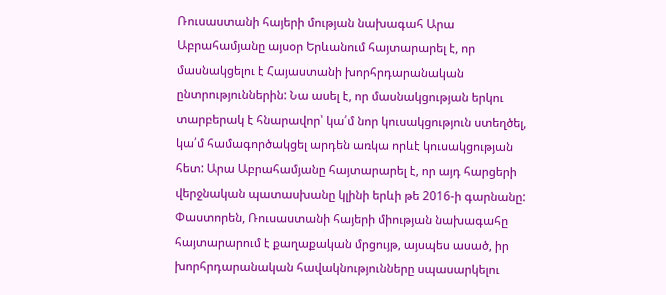Ռուսաստանի հայերի մության նախագահ Արա Աբրահամյանը այսօր Երևանում հայտարարել է, որ մասնակցելու է Հայաստանի խորհրդարանական ընտրություններին: Նա ասել է, որ մասնակցության երկու տարբերակ է հնարավոր՝ կա՛մ նոր կուսակցություն ստեղծել, կա՛մ համագործակցել արդեն առկա որևէ կուսակցության հետ: Արա Աբրահամյանը հայտարարել է, որ այդ հարցերի վերջնական պատասխանը կլինի երևի թե 2016-ի գարնանը:
Փաստորեն, Ռուսաստանի հայերի միության նախագահը հայտարարում է քաղաքական մրցույթ, այսպես ասած, իր խորհրդարանական հավակնությունները սպասարկելու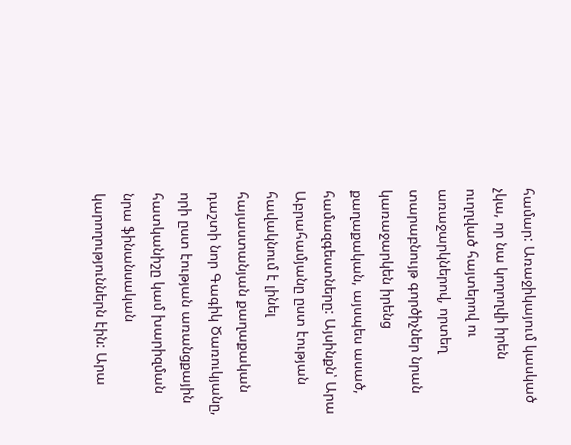համար: Առաջիկայում կասկած չկա, որ նա կողողվի իրեն ուղղված հայտերով ու առաջարկներով, որտեղ տարաբնույթ գործիչներ նրան կառաջարկեն իրենց քաղաքական, այսպես ասած, համազգեստները: Այսինքն՝ Արա Աբրահամյանը ըստ էության հավակնում է լինել հայաստանյան քաղաքական դաշտի նոր Գագիկ Ծառուկյանը, որի ըստ էության առանցքային հատկանիշը կամ խարիզման նրա ֆինանսական կարողություններն էին: Արա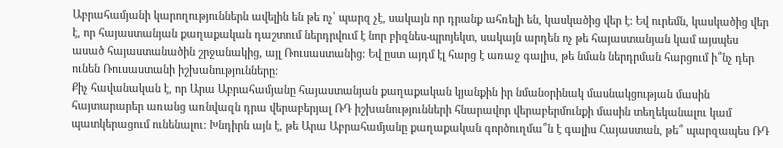Աբրահամյանի կարողություններն ավելին են թե ոչ՝ պարզ չէ, սակայն որ դրանք ահռելի են, կասկածից վեր է: Եվ ուրեմն, կասկածից վեր է, որ հայաստանյան քաղաքական դաշտում ներդրվում է նոր բիզնես-պրոյեկտ, սակայն արդեն ոչ թե հայաստանյան կամ այսպես ասած հայաստանածին շրջանակից, այլ Ռուսաստանից: Եվ ըստ այդմ էլ հարց է առաջ գալիս, թե նման ներդրման հարցում ի՞նչ դեր ունեն Ռուսաստանի իշխանությունները:
Քիչ հավանական է, որ Արա Աբրահամյանը հայաստանյան քաղաքական կյանքին իր նմանօրինակ մասնակցության մասին հայտարարեր առանց առնվազն դրա վերաբերյալ ՌԴ իշխանությունների հնարավոր վերաբերմունքի մասին տեղեկանալու կամ պատկերացում ունենալու: Խնդիրն այն է, թե Արա Աբրահամյանը քաղաքական գործուղմա՞ն է գալիս Հայաստան, թե՞ պարզապես ՌԴ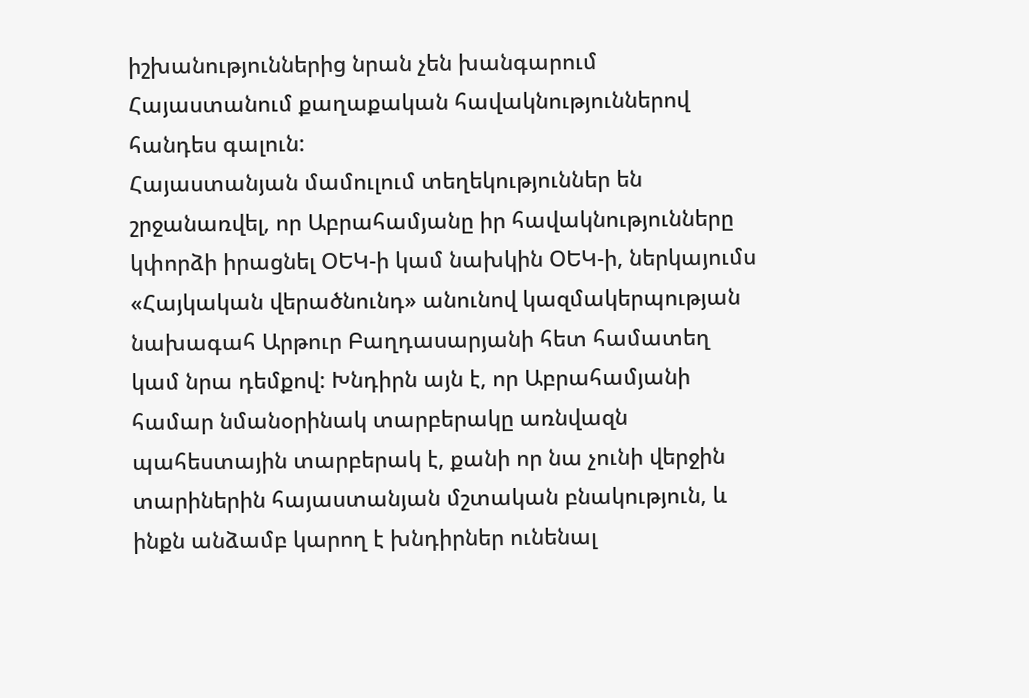իշխանություններից նրան չեն խանգարում Հայաստանում քաղաքական հավակնություններով հանդես գալուն:
Հայաստանյան մամուլում տեղեկություններ են շրջանառվել, որ Աբրահամյանը իր հավակնությունները կփորձի իրացնել ՕԵԿ-ի կամ նախկին ՕԵԿ-ի, ներկայումս «Հայկական վերածնունդ» անունով կազմակերպության նախագահ Արթուր Բաղդասարյանի հետ համատեղ կամ նրա դեմքով: Խնդիրն այն է, որ Աբրահամյանի համար նմանօրինակ տարբերակը առնվազն պահեստային տարբերակ է, քանի որ նա չունի վերջին տարիներին հայաստանյան մշտական բնակություն, և ինքն անձամբ կարող է խնդիրներ ունենալ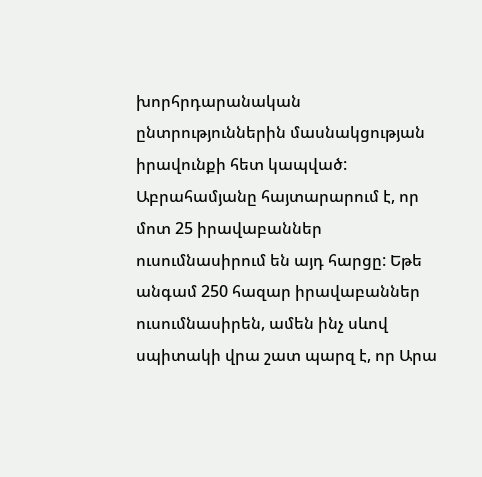խորհրդարանական ընտրություններին մասնակցության իրավունքի հետ կապված: Աբրահամյանը հայտարարում է, որ մոտ 25 իրավաբաններ ուսումնասիրում են այդ հարցը: Եթե անգամ 250 հազար իրավաբաններ ուսումնասիրեն, ամեն ինչ սևով սպիտակի վրա շատ պարզ է, որ Արա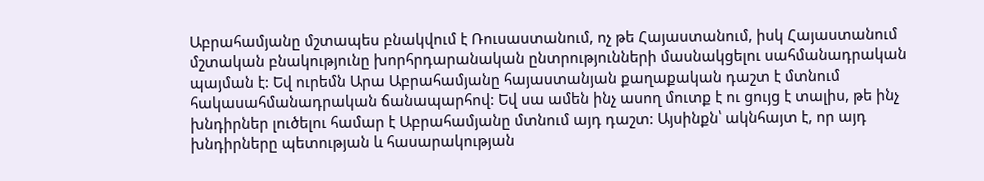Աբրահամյանը մշտապես բնակվում է Ռուսաստանում, ոչ թե Հայաստանում, իսկ Հայաստանում մշտական բնակությունը խորհրդարանական ընտրությունների մասնակցելու սահմանադրական պայման է: Եվ ուրեմն Արա Աբրահամյանը հայաստանյան քաղաքական դաշտ է մտնում հակասահմանադրական ճանապարհով: Եվ սա ամեն ինչ ասող մուտք է ու ցույց է տալիս, թե ինչ խնդիրներ լուծելու համար է Աբրահամյանը մտնում այդ դաշտ: Այսինքն՝ ակնհայտ է, որ այդ խնդիրները պետության և հասարակության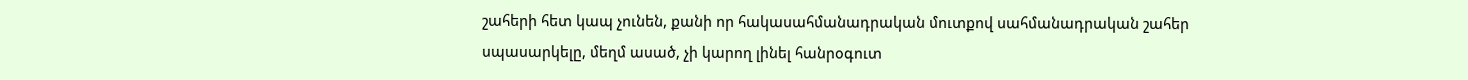շահերի հետ կապ չունեն, քանի որ հակասահմանադրական մուտքով սահմանադրական շահեր սպասարկելը, մեղմ ասած, չի կարող լինել հանրօգուտ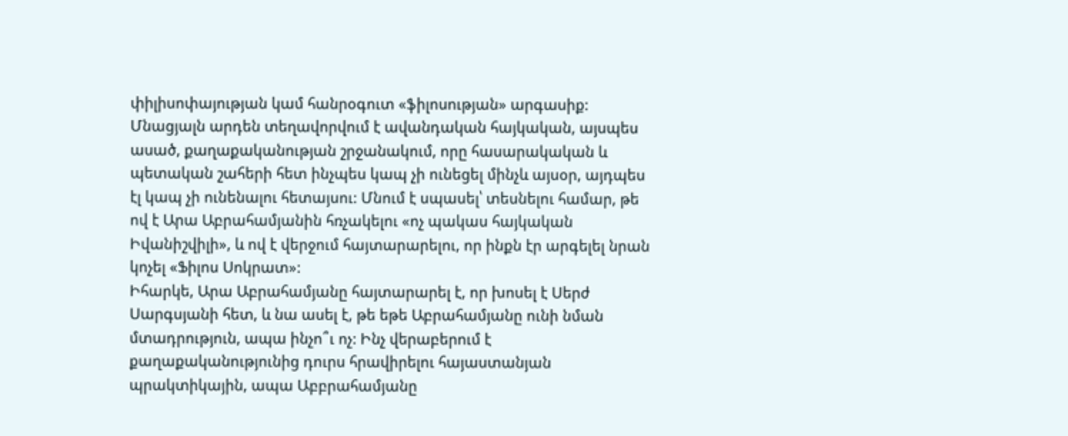փիլիսոփայության կամ հանրօգուտ «ֆիլոսության» արգասիք: Մնացյալն արդեն տեղավորվում է ավանդական հայկական, այսպես ասած, քաղաքականության շրջանակում, որը հասարակական և պետական շահերի հետ ինչպես կապ չի ունեցել մինչև այսօր, այդպես էլ կապ չի ունենալու հետայսու: Մնում է սպասել՝ տեսնելու համար, թե ով է Արա Աբրահամյանին հռչակելու «ոչ պակաս հայկական Իվանիշվիլի», և ով է վերջում հայտարարելու, որ ինքն էր արգելել նրան կոչել «Ֆիլոս Սոկրատ»:
Իհարկե, Արա Աբրահամյանը հայտարարել է, որ խոսել է Սերժ Սարգսյանի հետ, և նա ասել է, թե եթե Աբրահամյանը ունի նման մտադրություն, ապա ինչո՞ւ ոչ: Ինչ վերաբերում է քաղաքականությունից դուրս հրավիրելու հայաստանյան պրակտիկային, ապա Աբբրահամյանը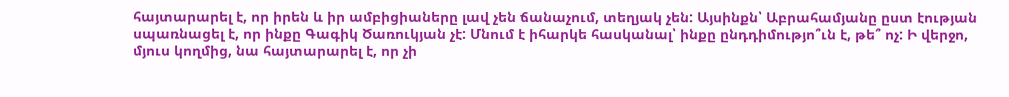հայտարարել է, որ իրեն և իր ամբիցիաները լավ չեն ճանաչում, տեղյակ չեն: Այսինքն՝ Աբրահամյանը ըստ էության սպառնացել է, որ ինքը Գագիկ Ծառուկյան չէ: Մնում է իհարկե հասկանալ՝ ինքը ընդդիմությո՞ւն է, թե՞ ոչ: Ի վերջո, մյուս կողմից, նա հայտարարել է, որ չի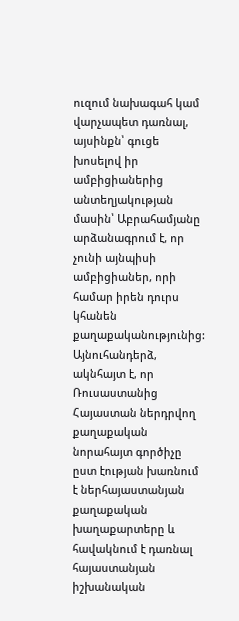ուզում նախագահ կամ վարչապետ դառնալ, այսինքն՝ գուցե խոսելով իր ամբիցիաներից անտեղյակության մասին՝ Աբրահամյանը արձանագրում է, որ չունի այնպիսի ամբիցիաներ, որի համար իրեն դուրս կհանեն քաղաքականությունից:
Այնուհանդերձ, ակնհայտ է, որ Ռուսաստանից Հայաստան ներդրվող քաղաքական նորահայտ գործիչը ըստ էության խառնում է ներհայաստանյան քաղաքական խաղաքարտերը և հավակնում է դառնալ հայաստանյան իշխանական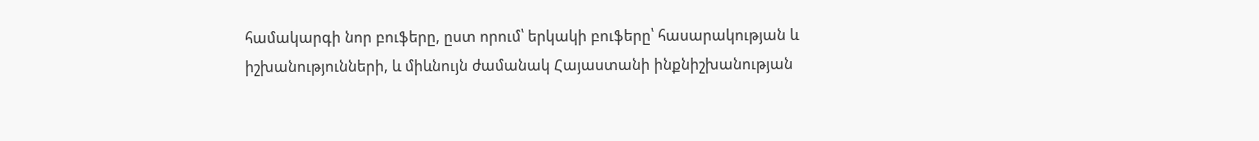համակարգի նոր բուֆերը, ըստ որում՝ երկակի բուֆերը՝ հասարակության և իշխանությունների, և միևնույն ժամանակ Հայաստանի ինքնիշխանության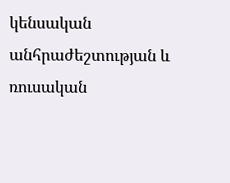կենսական անհրաժեշտության և ռուսական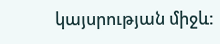կայսրության միջև: